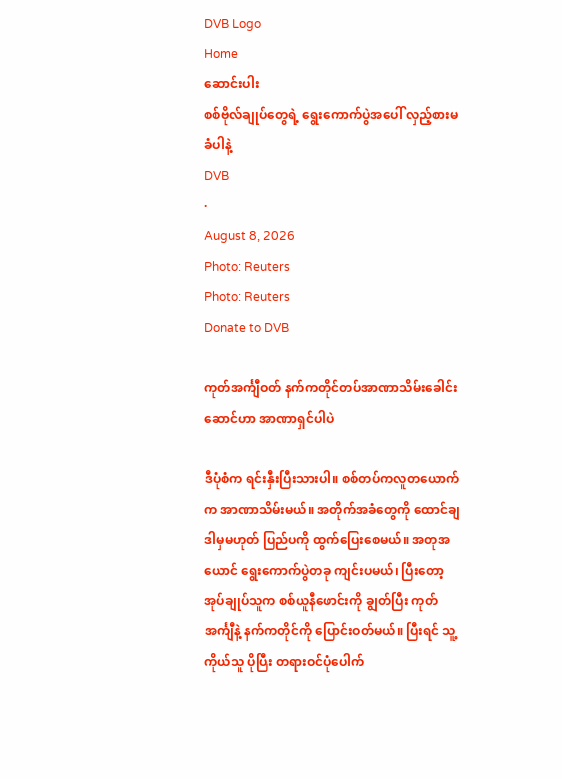DVB Logo
Home
ဆောင်းပါး
စစ်ဗိုလ်ချုပ်တွေရဲ့ ရွေးကောက်ပွဲအပေါ် လှည့်စားမခံပါနဲ့
DVB
·
August 8, 2026
Photo: Reuters
Photo: Reuters
Donate to DVB

ကုတ်အင်္ကျီဝတ် နက်ကတိုင်တပ်အာဏာသိမ်းခေါင်းဆောင်ဟာ အာဏာရှင်ပါပဲ

ဒီပုံစံက ရင်းနှီးပြီးသားပါ။ စစ်တပ်ကလူတယောက်က အာဏာသိမ်းမယ်။ အတိုက်အခံတွေကို ထောင်ချ ဒါမှမဟုတ် ပြည်ပကို ထွက်ပြေးစေမယ်။ အတုအယောင် ရွေးကောက်ပွဲတခု ကျင်းပမယ်၊ ပြီးတော့ အုပ်ချုပ်သူက စစ်ယူနီဖောင်းကို ချွတ်ပြီး ကုတ်အင်္ကျီနဲ့ နက်ကတိုင်ကို ပြောင်းဝတ်မယ်။ ပြီးရင် သူ့ကိုယ်သူ ပိုပြီး တရားဝင်ပုံပေါက်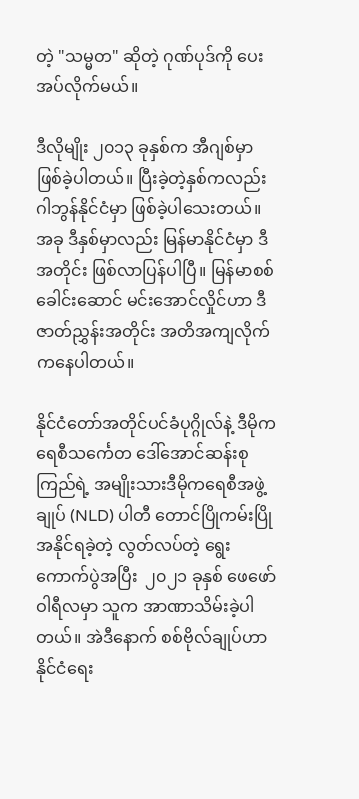တဲ့ "သမ္မတ" ဆိုတဲ့ ဂုဏ်ပုဒ်ကို ပေးအပ်လိုက်မယ်။

ဒီလိုမျိုး ၂၀၁၃ ခုနှစ်က အီဂျစ်မှာ ဖြစ်ခဲ့ပါတယ်။ ပြီးခဲ့တဲ့နှစ်ကလည်း ဂါဘွန်နိုင်ငံမှာ ဖြစ်ခဲ့ပါသေးတယ်။ အခု ဒီနှစ်မှာလည်း မြန်မာနိုင်ငံမှာ ဒီအတိုင်း ဖြစ်လာပြန်ပါပြီ။ မြန်မာစစ်ခေါင်းဆောင် မင်းအောင်လှိုင်ဟာ ဒီဇာတ်ညွှန်းအတိုင်း အတိအကျလိုက်ကနေပါတယ်။

နိုင်ငံတော်အတိုင်ပင်ခံပုဂ္ဂိုလ်နဲ့ ဒီမိုကရေစီသင်္ကေတ ဒေါ်အောင်ဆန်းစုကြည်ရဲ့ အမျိုးသားဒီမိုကရေစီအဖွဲ့ချုပ် (NLD) ပါတီ တောင်ပြိုကမ်းပြို အနိုင်ရခဲ့တဲ့ လွတ်လပ်တဲ့ ရွေးကောက်ပွဲအပြီး  ၂၀၂၁ ခုနှစ် ဖေဖော်ဝါရီလမှာ သူက အာဏာသိမ်းခဲ့ပါတယ်။ အဲဒီနောက် စစ်ဗိုလ်ချုပ်ဟာ နိုင်ငံရေး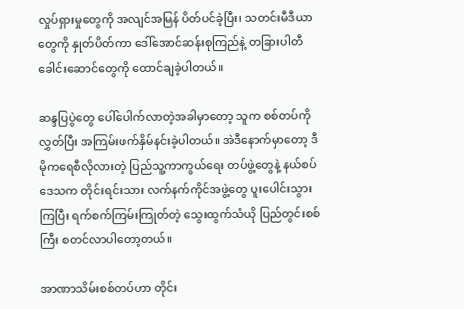လှုပ်ရှားမှုတွေကို အလျင်အမြန် ပိတ်ပင်ခဲ့ပြီး၊ သတင်းမီဒီယာတွေကို နှုတ်ပိတ်ကာ ဒေါ်အောင်ဆန်းစုကြည်နဲ့ တခြားပါတီခေါင်းဆောင်တွေကို ထောင်ချခဲ့ပါတယ်။

ဆန္ဒပြပွဲတွေ ပေါ်ပေါက်လာတဲ့အခါမှာတော့ သူက စစ်တပ်ကိုလွှတ်ပြီး အကြမ်းဖက်နှိမ်နင်းခဲ့ပါတယ်။ အဲဒီနောက်မှာတော့ ဒီမိုကရေစီလိုလားတဲ့ ပြည်သူ့ကာကွယ်ရေး တပ်ဖွဲ့တွေနဲ့ နယ်စပ်ဒေသက တိုင်းရင်းသား လက်နက်ကိုင်အဖွဲ့တွေ ပူးပေါင်းသွားကြပြီး ရက်စက်ကြမ်းကြုတ်တဲ့ သွေးထွက်သံယို ပြည်တွင်းစစ်ကြီး စတင်လာပါတော့တယ်။

အာဏာသိမ်းစစ်တပ်ဟာ တိုင်း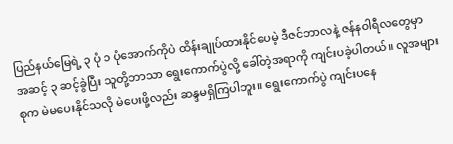ပြည်နယ်မြေရဲ့ ၃ ပုံ ၁ ပုံအောက်ကိုပဲ ထိန်းချုပ်ထားနိုင်ပေမဲ့ ဒီဇင်ဘာလနဲ့ ဇန်နဝါရီလတွေမှာ အဆင့် ၃ ဆင့်ခွဲပြီး သူတို့ဘာသာ ရွေးကောက်ပွဲလို့ ခေါ်တဲ့အရာကို ကျင်းပခဲ့ပါတယ်။ လူအများစုက မဲမပေးနိုင်သလို မဲပေးဖို့လည်း ဆန္ဒမရှိကြပါဘူး။ ရွေးကောက်ပွဲ ကျင်းပနေ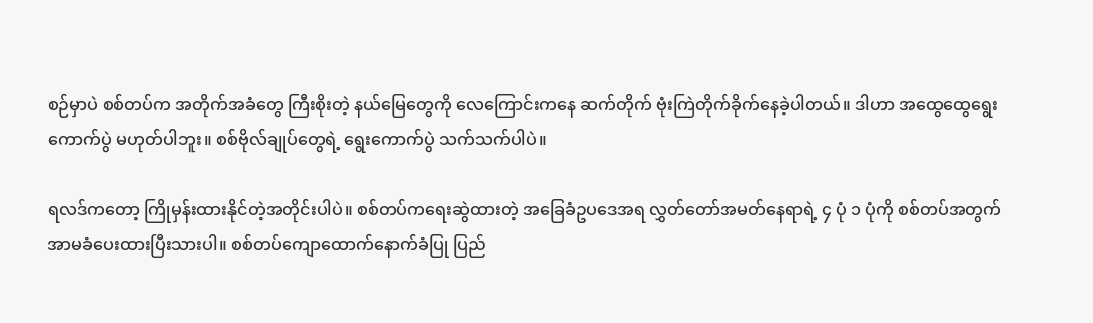စဉ်မှာပဲ စစ်တပ်က အတိုက်အခံတွေ ကြီးစိုးတဲ့ နယ်မြေတွေကို လေကြောင်းကနေ ဆက်တိုက် ဗုံးကြဲတိုက်ခိုက်နေခဲ့ပါတယ်။ ဒါဟာ အထွေထွေရွေးကောက်ပွဲ မဟုတ်ပါဘူး။ စစ်ဗိုလ်ချုပ်တွေရဲ့ ရွေးကောက်ပွဲ သက်သက်ပါပဲ။

ရလဒ်ကတော့ ကြိုမှန်းထားနိုင်တဲ့အတိုင်းပါပဲ။ စစ်တပ်ကရေးဆွဲထားတဲ့ အခြေခံဥပဒေအရ လွှတ်တော်အမတ်နေရာရဲ့ ၄ ပုံ ၁ ပုံကို စစ်တပ်အတွက် အာမခံပေးထားပြီးသားပါ။ စစ်တပ်ကျောထောက်နောက်ခံပြု ပြည်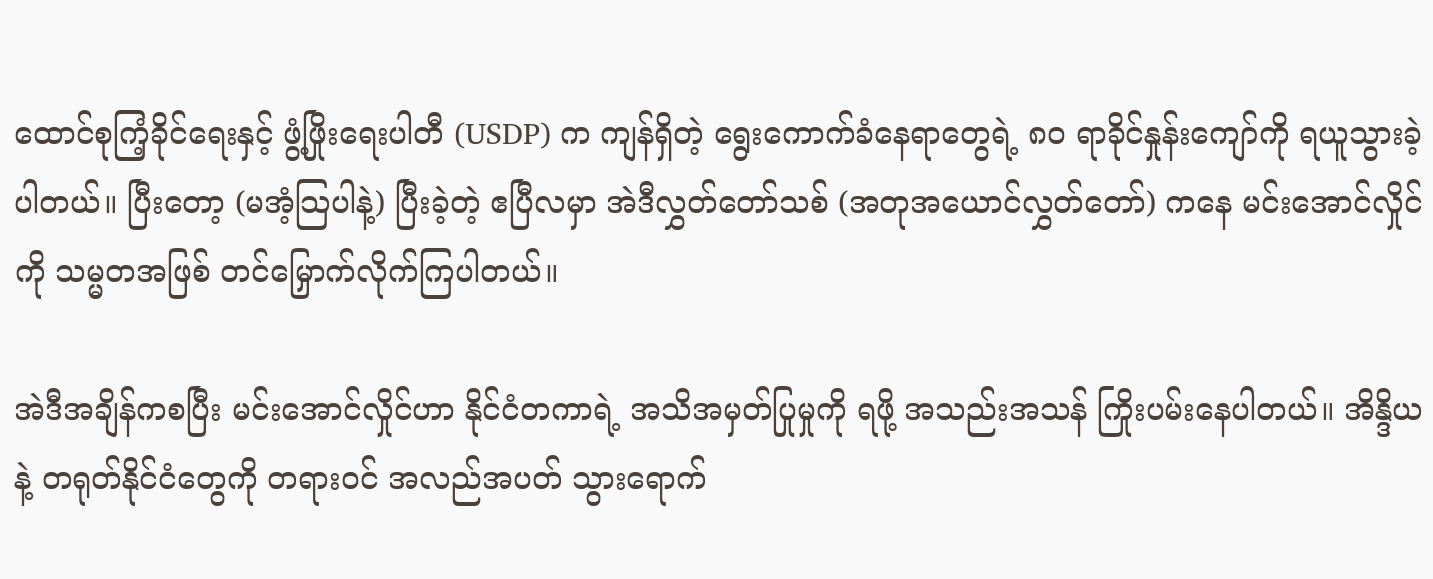ထောင်စုကြံ့ခိုင်ရေးနှင့် ဖွံ့ဖြိုးရေးပါတီ (USDP) က ကျန်ရှိတဲ့ ရွေးကောက်ခံနေရာတွေရဲ့ ၈၀ ရာခိုင်နှုန်းကျော်ကို ရယူသွားခဲ့ပါတယ်။ ပြီးတော့ (မအံ့သြပါနဲ့) ပြီးခဲ့တဲ့ ဧပြီလမှာ အဲဒီလွှတ်တော်သစ် (အတုအယောင်လွှတ်တော်) ကနေ မင်းအောင်လှိုင်ကို သမ္မတအဖြစ် တင်မြှောက်လိုက်ကြပါတယ်။

အဲဒီအချိန်ကစပြီး မင်းအောင်လှိုင်ဟာ နိုင်ငံတကာရဲ့ အသိအမှတ်ပြုမှုကို ရဖို့ အသည်းအသန် ကြိုးပမ်းနေပါတယ်။ အိန္ဒိယနဲ့ တရုတ်နိုင်ငံတွေကို တရားဝင် အလည်အပတ် သွားရောက်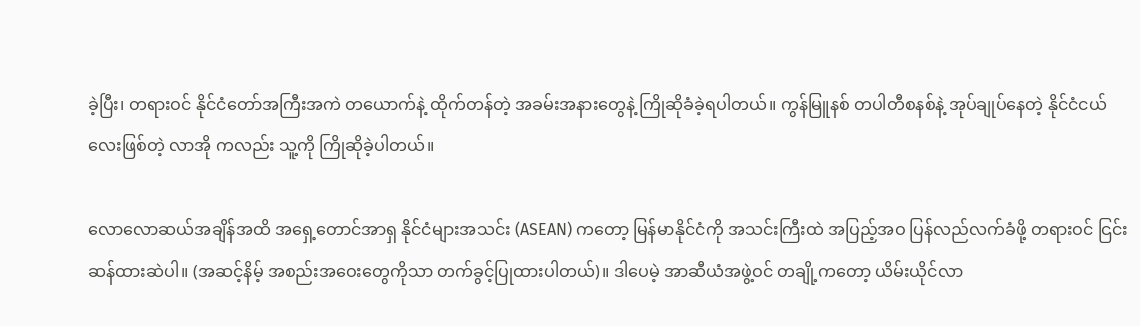ခဲ့ပြီး၊ တရားဝင် နိုင်ငံတော်အကြီးအကဲ တယောက်နဲ့ ထိုက်တန်တဲ့ အခမ်းအနားတွေနဲ့ ကြိုဆိုခံခဲ့ရပါတယ်။ ကွန်မြူနစ် တပါတီစနစ်နဲ့ အုပ်ချုပ်နေတဲ့ နိုင်ငံငယ်လေးဖြစ်တဲ့ လာအို ကလည်း သူ့ကို ကြိုဆိုခဲ့ပါတယ်။

လောလောဆယ်အချိန်အထိ အရှေ့တောင်အာရှ နိုင်ငံများအသင်း (ASEAN) ကတော့ မြန်မာနိုင်ငံကို အသင်းကြီးထဲ အပြည့်အဝ ပြန်လည်လက်ခံဖို့ တရားဝင် ငြင်းဆန်ထားဆဲပါ။ (အဆင့်နိမ့် အစည်းအဝေးတွေကိုသာ တက်ခွင့်ပြုထားပါတယ်)။ ဒါပေမဲ့ အာဆီယံအဖွဲ့ဝင် တချို့ကတော့ ယိမ်းယိုင်လာ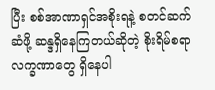ပြီး စစ်အာဏာရှင်အစိုးရနဲ့ စတင်ဆက်ဆံဖို့ ဆန္ဒရှိနေကြတယ်ဆိုတဲ့ စိုးရိမ်စရာ လက္ခဏာတွေ ရှိနေပါ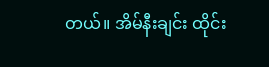တယ်။ အိမ်နီးချင်း ထိုင်း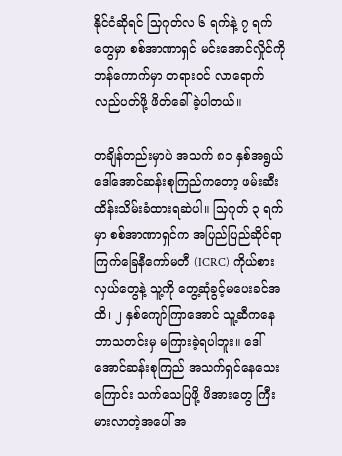နိုင်ငံဆိုရင် သြဂုတ်လ ၆ ရက်နဲ့ ၇ ရက်တွေမှာ စစ်အာဏာရှင် မင်းအောင်လှိုင်ကို ဘန်ကောက်မှာ တရားဝင် လာရောက်လည်ပတ်ဖို့ ဖိတ်ခေါ်ခဲ့ပါတယ်။

တချိန်တည်းမှာပဲ အသက် ၈၁ နှစ်အရွယ် ဒေါ်အောင်ဆန်းစုကြည်ကတော့ ဖမ်းဆီးထိန်းသိမ်းခံထားရဆဲပါ။ သြဂုတ် ၃ ရက်မှာ စစ်အာဏာရှင်က အပြည်ပြည်ဆိုင်ရာ ကြက်ခြေနီကော်မတီ (ICRC) ကိုယ်စားလှယ်တွေနဲ့ သူ့ကို တွေ့ဆုံခွင့်မပေးခင်အထိ၊ ၂ နှစ်ကျော်ကြာအောင် သူ့ဆီကနေ ဘာသတင်းမှ မကြားခဲ့ရပါဘူး။ ဒေါ်အောင်ဆန်းစုကြည် အသက်ရှင်နေသေးကြောင်း သက်သေပြဖို့ ဖိအားတွေ ကြီးမားလာတဲ့အပေါ် အ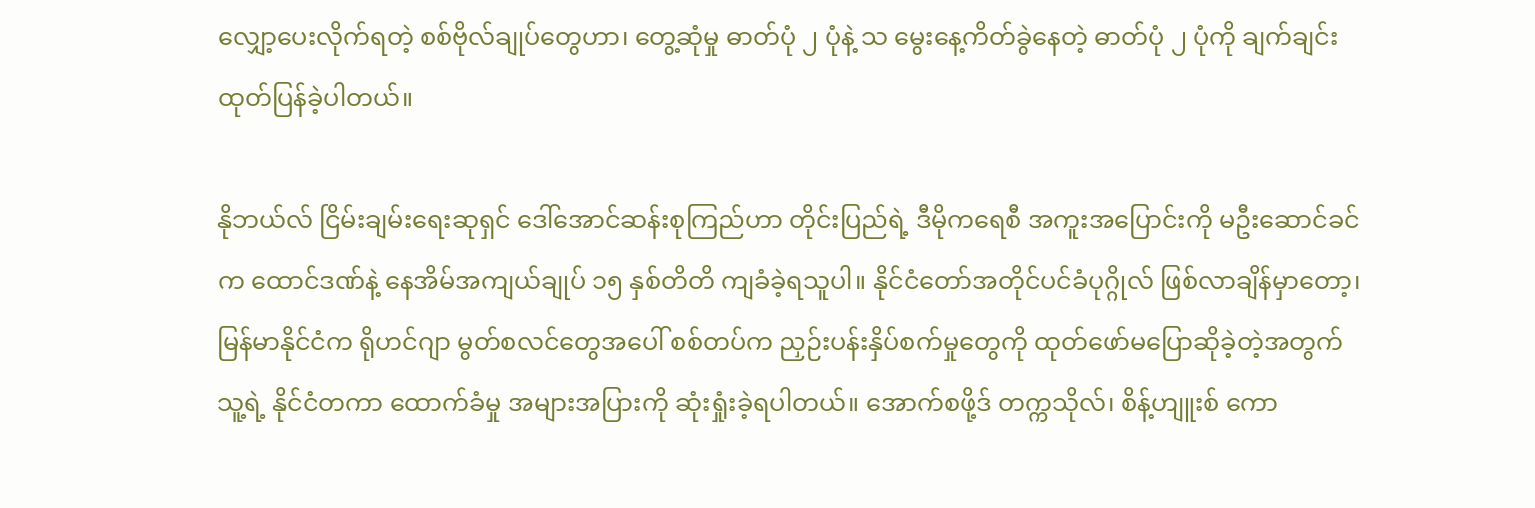လျှော့ပေးလိုက်ရတဲ့ စစ်ဗိုလ်ချုပ်တွေဟာ၊ တွေ့ဆုံမှု ဓာတ်ပုံ ၂ ပုံနဲ့ သ မွေးနေ့ကိတ်ခွဲနေတဲ့ ဓာတ်ပုံ ၂ ပုံကို ချက်ချင်း ထုတ်ပြန်ခဲ့ပါတယ်။

နိုဘယ်လ် ငြိမ်းချမ်းရေးဆုရှင် ဒေါ်အောင်ဆန်းစုကြည်ဟာ တိုင်းပြည်ရဲ့ ဒီမိုကရေစီ အကူးအပြောင်းကို မဦးဆောင်ခင်က ထောင်ဒဏ်နဲ့ နေအိမ်အကျယ်ချုပ် ၁၅ နှစ်တိတိ ကျခံခဲ့ရသူပါ။ နိုင်ငံတော်အတိုင်ပင်ခံပုဂ္ဂိုလ် ဖြစ်လာချိန်မှာတော့၊ မြန်မာနိုင်ငံက ရိုဟင်ဂျာ မွတ်စလင်တွေအပေါ် စစ်တပ်က ညှဉ်းပန်းနှိပ်စက်မှုတွေကို ထုတ်ဖော်မပြောဆိုခဲ့တဲ့အတွက် သူ့ရဲ့ နိုင်ငံတကာ ထောက်ခံမှု အများအပြားကို ဆုံးရှုံးခဲ့ရပါတယ်။ အောက်စဖို့ဒ် တက္ကသိုလ်၊ စိန့်ဟျူးစ် ကော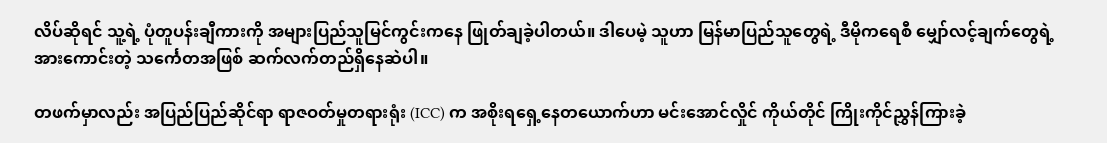လိပ်ဆိုရင် သူ့ရဲ့ ပုံတူပန်းချီကားကို အများပြည်သူမြင်ကွင်းကနေ ဖြုတ်ချခဲ့ပါတယ်။ ဒါပေမဲ့ သူဟာ မြန်မာပြည်သူတွေရဲ့ ဒီမိုကရေစီ မျှော်လင့်ချက်တွေရဲ့ အားကောင်းတဲ့ သင်္ကေတအဖြစ် ဆက်လက်တည်ရှိနေဆဲပါ။

တဖက်မှာလည်း အပြည်ပြည်ဆိုင်ရာ ရာဇဝတ်မှုတရားရုံး (ICC) က အစိုးရရှေ့နေတယောက်ဟာ မင်းအောင်လှိုင် ကိုယ်တိုင် ကြိုးကိုင်ညွှန်ကြားခဲ့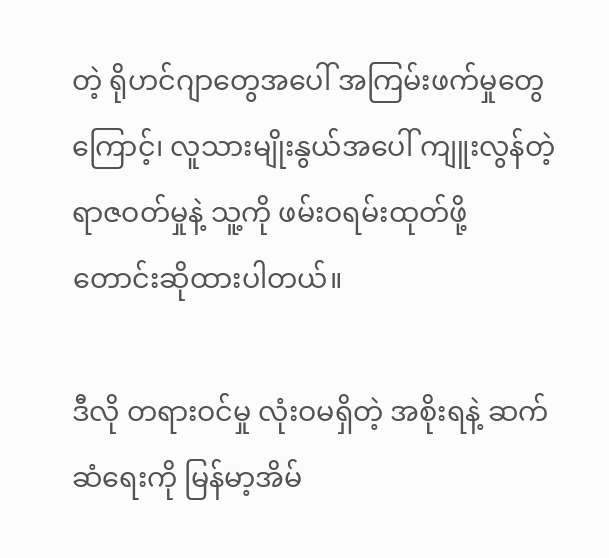တဲ့ ရိုဟင်ဂျာတွေအပေါ် အကြမ်းဖက်မှုတွေ ကြောင့်၊ လူသားမျိုးနွယ်အပေါ် ကျူးလွန်တဲ့ ရာဇဝတ်မှုနဲ့ သူ့ကို ဖမ်းဝရမ်းထုတ်ဖို့ တောင်းဆိုထားပါတယ်။

ဒီလို တရားဝင်မှု လုံးဝမရှိတဲ့ အစိုးရနဲ့ ဆက်ဆံရေးကို မြန်မာ့အိမ်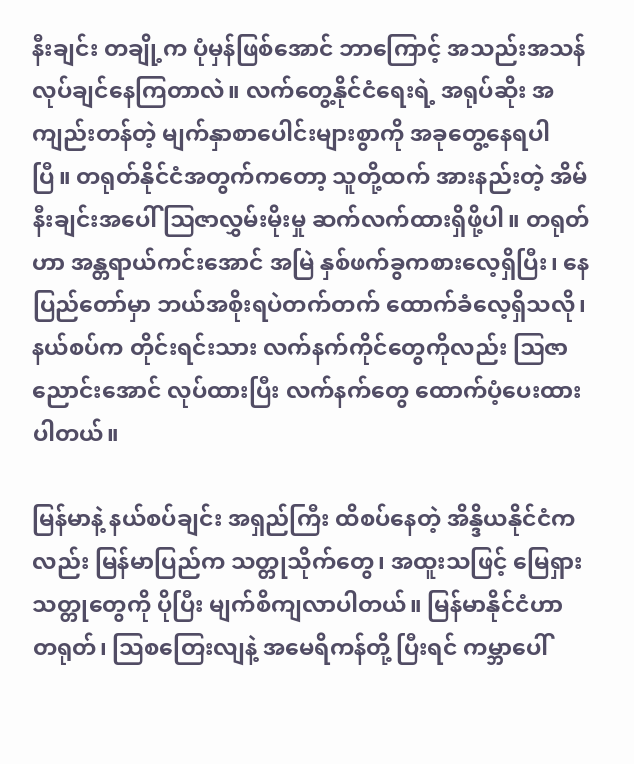နီးချင်း တချို့က ပုံမှန်ဖြစ်အောင် ဘာကြောင့် အသည်းအသန် လုပ်ချင်နေကြတာလဲ။ လက်တွေ့နိုင်ငံရေးရဲ့ အရုပ်ဆိုး အကျည်းတန်တဲ့ မျက်နှာစာပေါင်းများစွာကို အခုတွေ့နေရပါပြီ။ တရုတ်နိုင်ငံအတွက်ကတော့ သူတို့ထက် အားနည်းတဲ့ အိမ်နီးချင်းအပေါ် ဩဇာလွှမ်းမိုးမှု ဆက်လက်ထားရှိဖို့ပါ။ တရုတ်ဟာ အန္တရာယ်ကင်းအောင် အမြဲ နှစ်ဖက်ခွကစားလေ့ရှိပြီး၊ နေပြည်တော်မှာ ဘယ်အစိုးရပဲတက်တက် ထောက်ခံလေ့ရှိသလို၊နယ်စပ်က တိုင်းရင်းသား လက်နက်ကိုင်တွေကိုလည်း ဩဇာညောင်းအောင် လုပ်ထားပြီး လက်နက်တွေ ထောက်ပံ့ပေးထားပါတယ်။

မြန်မာနဲ့ နယ်စပ်ချင်း အရှည်ကြီး ထိစပ်နေတဲ့ အိန္ဒိယနိုင်ငံကလည်း မြန်မာပြည်က သတ္တုသိုက်တွေ၊ အထူးသဖြင့် မြေရှားသတ္တုတွေကို ပိုပြီး မျက်စိကျလာပါတယ်။ မြန်မာနိုင်ငံဟာ တရုတ်၊ သြစတြေးလျနဲ့ အမေရိကန်တို့ ပြီးရင် ကမ္ဘာပေါ်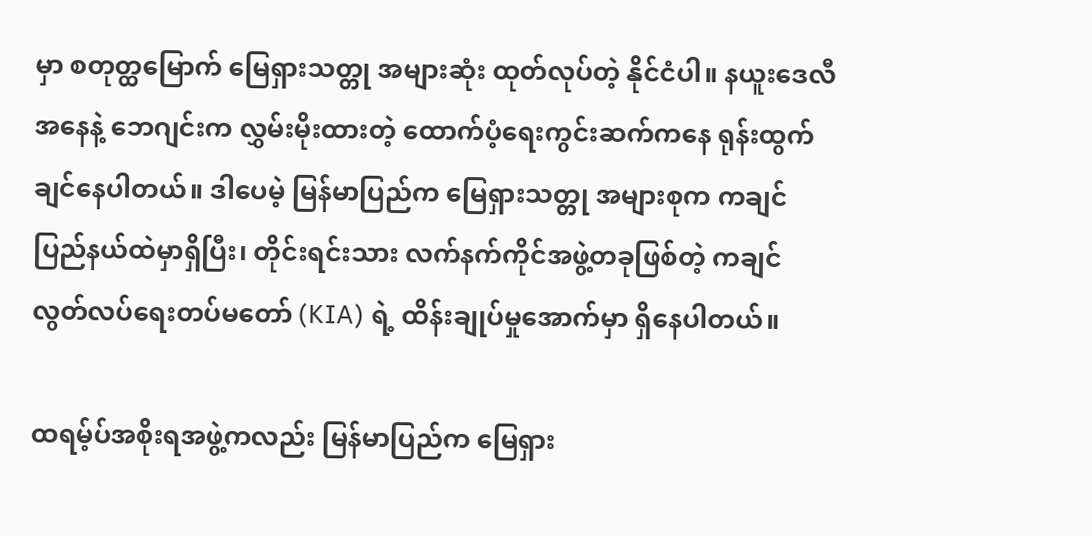မှာ စတုတ္ထမြောက် မြေရှားသတ္တု အများဆုံး ထုတ်လုပ်တဲ့ နိုင်ငံပါ။ နယူးဒေလီအနေနဲ့ ဘေဂျင်းက လွှမ်းမိုးထားတဲ့ ထောက်ပံ့ရေးကွင်းဆက်ကနေ ရုန်းထွက်ချင်နေပါတယ်။ ဒါပေမဲ့ မြန်မာပြည်က မြေရှားသတ္တု အများစုက ကချင်ပြည်နယ်ထဲမှာရှိပြီး၊ တိုင်းရင်းသား လက်နက်ကိုင်အဖွဲ့တခုဖြစ်တဲ့ ကချင်လွတ်လပ်ရေးတပ်မတော် (KIA) ရဲ့ ထိန်းချုပ်မှုအောက်မှာ ရှိနေပါတယ်။

ထရမ့်ပ်အစိုးရအဖွဲ့ကလည်း မြန်မာပြည်က မြေရှား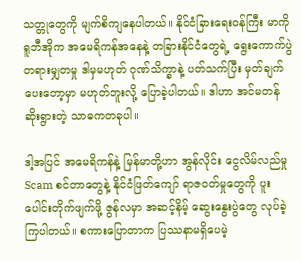သတ္တုတွေကို မျက်စိကျနေပါတယ်။ နိုင်ငံခြားရေးဝန်ကြီး မာကို ရူဘီအိုက အမေရိကန်အနေနဲ့ တခြားနိုင်ငံတွေရဲ့ ရွေးကောက်ပွဲ တရားမျှတမှု ဒါမှမဟုတ် ဂုဏ်သိက္ခာနဲ့ ပတ်သက်ပြီး မှတ်ချက်ပေးတော့မှာ မဟုတ်ဘူးလို့ ပြောခဲ့ပါတယ်။ ဒါဟာ အင်မတန် ဆိုးရွားတဲ့ သာဓကတခုပါ။

ဒါ့အပြင် အမေရိကန်နဲ့ မြန်မာတို့ဟာ အွန်လိုင်း ငွေလိမ်လည်မှု Scam စင်တာတွေနဲ့ နိုင်ငံဖြတ်ကျော် ရာဇဝတ်မှုတွေကို ပူးပေါင်းတိုက်ဖျက်ဖို့ ဇွန်လမှာ အဆင့်နိမ့် ဆွေးနွေးပွဲတွေ လုပ်ခဲ့ကြပါတယ်။ စကားပြောတာက ပြဿနာမရှိပေမဲ့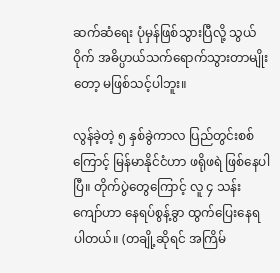ဆက်ဆံရေး ပုံမှန်ဖြစ်သွားပြီလို့ သွယ်ဝိုက် အဓိပ္ပာယ်သက်ရောက်သွားတာမျိုးတော့ မဖြစ်သင့်ပါဘူး။

လွန်ခဲ့တဲ့ ၅ နှစ်ခွဲကာလ ပြည်တွင်းစစ်ကြောင့် မြန်မာနိုင်ငံဟာ ဖရိုဖရဲ ဖြစ်နေပါပြီ။ တိုက်ပွဲတွေကြောင့် လူ ၄ သန်းကျော်ဟာ နေရပ်စွန့်ခွာ ထွက်ပြေးနေရပါတယ်။ (တချို့ဆိုရင် အကြိမ်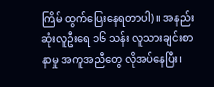ကြိမ် ထွက်ပြေးနေရတာပါ)။ အနည်းဆုံးလူဦးရေ ၁၆ သန်း လူသားချင်းစာနာမှု အကူအညီတွေ လိုအပ်နေပြီး၊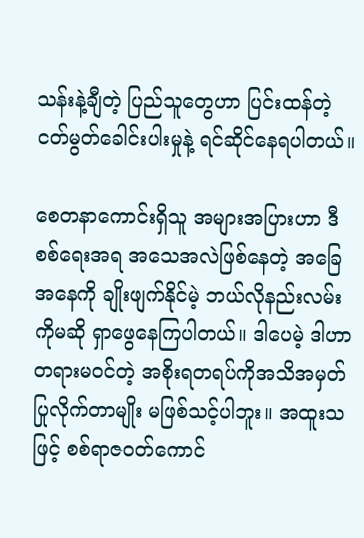သန်းနဲ့ချီတဲ့ ပြည်သူတွေဟာ ပြင်းထန်တဲ့ ငတ်မွတ်ခေါင်းပါးမှုနဲ့ ရင်ဆိုင်နေရပါတယ်။

စေတနာကောင်းရှိသူ အများအပြားဟာ ဒီစစ်ရေးအရ အသေအလဲဖြစ်နေတဲ့ အခြေအနေကို ချိုးဖျက်နိုင်မဲ့ ဘယ်လိုနည်းလမ်းကိုမဆို ရှာဖွေနေကြပါတယ်။ ဒါပေမဲ့ ဒါဟာ တရားမဝင်တဲ့ အစိုးရတရပ်ကိုအသိအမှတ်ပြုလိုက်တာမျိုး မဖြစ်သင့်ပါဘူး။ အထူးသဖြင့် စစ်ရာဇဝတ်ကောင်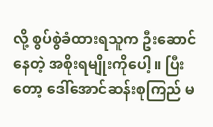လို့ စွပ်စွဲခံထားရသူက ဦးဆောင်နေတဲ့ အစိုးရမျိုးကိုပေါ့။ ပြီးတော့ ဒေါ်အောင်ဆန်းစုကြည် မ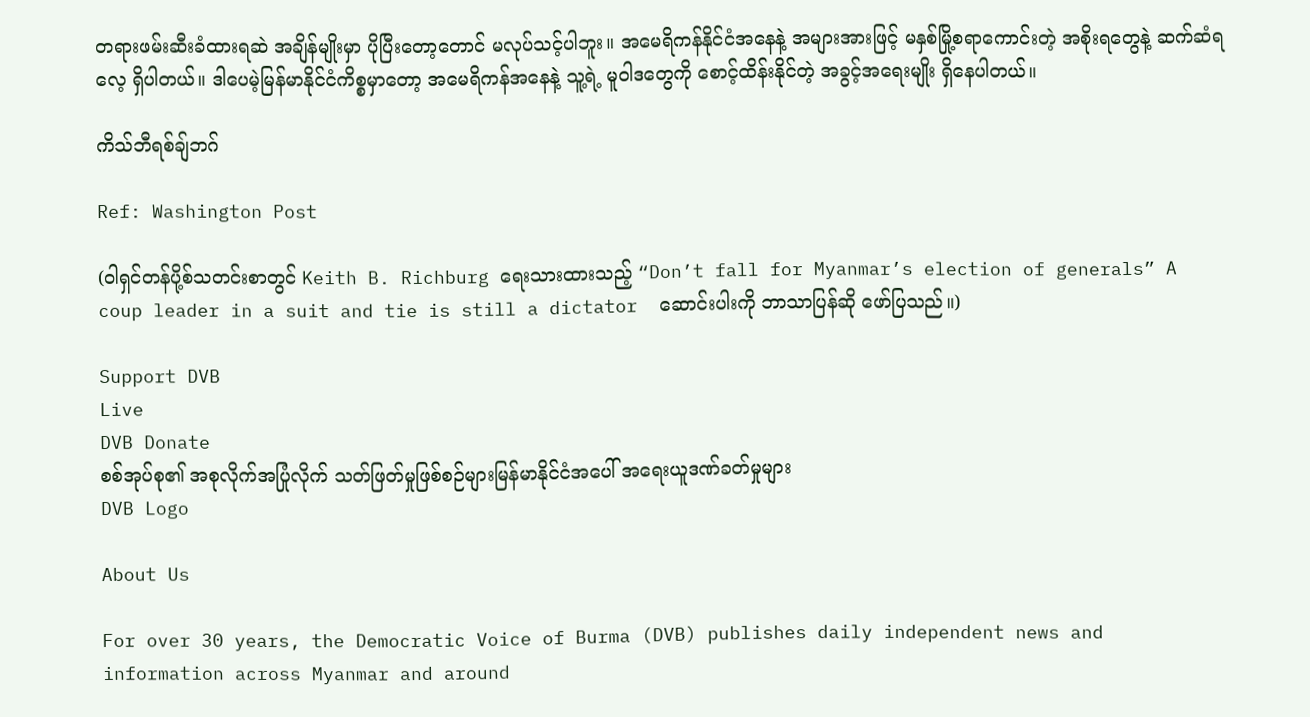တရားဖမ်းဆီးခံထားရဆဲ အချိန်မျိုးမှာ ပိုပြီးတော့တောင် မလုပ်သင့်ပါဘူး။ အမေရိကန်နိုင်ငံအနေနဲ့ အများအားဖြင့် မနှစ်မြို့စရာကောင်းတဲ့ အစိုးရတွေနဲ့ ဆက်ဆံရလေ့ ရှိပါတယ်။ ဒါပေမဲ့မြန်မာနိုင်ငံကိစ္စမှာတော့ အမေရိကန်အနေနဲ့ သူ့ရဲ့ မူဝါဒတွေကို စောင့်ထိန်းနိုင်တဲ့ အခွင့်အရေးမျိုး ရှိနေပါတယ်။

ကိသ်ဘီရစ်ချ်ဘဂ်

Ref: Washington Post

(ဝါရှင်တန်ပို့စ်သတင်းစာတွင် Keith B. Richburg ရေးသားထားသည့် “Don’t fall for Myanmar’s election of generals” A coup leader in a suit and tie is still a dictator  ဆောင်းပါးကို ဘာသာပြန်ဆို ဖော်ပြသည်။)

Support DVB
Live
DVB Donate
စစ်အုပ်စု၏ အစုလိုက်အပြုံလိုက် သတ်ဖြတ်မှုဖြစ်စဉ်များမြန်မာနိုင်ငံအပေါ် အရေးယူဒဏ်ခတ်မှုများ
DVB Logo

About Us

For over 30 years, the Democratic Voice of Burma (DVB) publishes daily independent news and information across Myanmar and around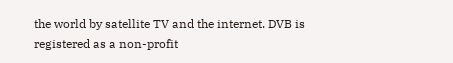the world by satellite TV and the internet. DVB is registered as a non-profit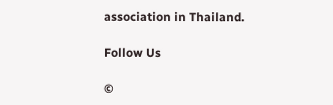association in Thailand.

Follow Us

©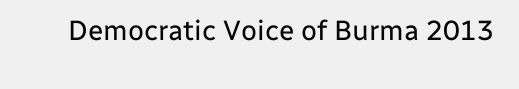Democratic Voice of Burma 2013